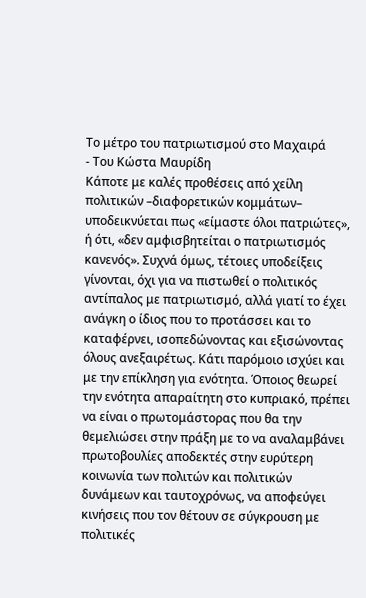Το μέτρο του πατριωτισμού στο Μαχαιρά
- Του Κώστα Μαυρίδη
Κάποτε με καλές προθέσεις από χείλη πολιτικών –διαφορετικών κομμάτων– υποδεικνύεται πως «είμαστε όλοι πατριώτες», ή ότι, «δεν αμφισβητείται ο πατριωτισμός κανενός». Συχνά όμως, τέτοιες υποδείξεις γίνονται, όχι για να πιστωθεί ο πολιτικός αντίπαλος με πατριωτισμό, αλλά γιατί το έχει ανάγκη ο ίδιος που το προτάσσει και το καταφέρνει, ισοπεδώνοντας και εξισώνοντας όλους ανεξαιρέτως. Κάτι παρόμοιο ισχύει και με την επίκληση για ενότητα. Όποιος θεωρεί την ενότητα απαραίτητη στο κυπριακό, πρέπει να είναι ο πρωτομάστορας που θα την θεμελιώσει στην πράξη με το να αναλαμβάνει πρωτοβουλίες αποδεκτές στην ευρύτερη κοινωνία των πολιτών και πολιτικών δυνάμεων και ταυτοχρόνως, να αποφεύγει κινήσεις που τον θέτουν σε σύγκρουση με πολιτικές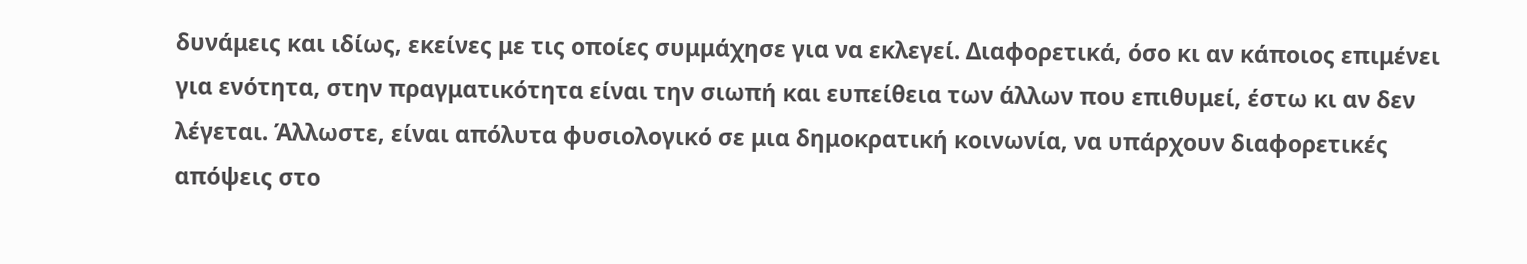δυνάμεις και ιδίως, εκείνες με τις οποίες συμμάχησε για να εκλεγεί. Διαφορετικά, όσο κι αν κάποιος επιμένει για ενότητα, στην πραγματικότητα είναι την σιωπή και ευπείθεια των άλλων που επιθυμεί, έστω κι αν δεν λέγεται. Άλλωστε, είναι απόλυτα φυσιολογικό σε μια δημοκρατική κοινωνία, να υπάρχουν διαφορετικές απόψεις στο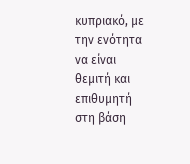κυπριακό, με την ενότητα να είναι θεμιτή και επιθυμητή στη βάση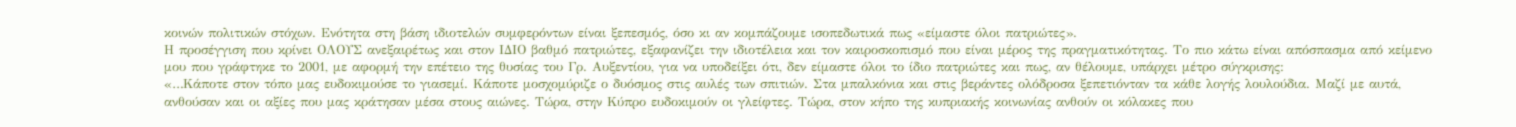κοινών πολιτικών στόχων. Ενότητα στη βάση ιδιοτελών συμφερόντων είναι ξεπεσμός, όσο κι αν κομπάζουμε ισοπεδωτικά πως «είμαστε όλοι πατριώτες».
Η προσέγγιση που κρίνει ΟΛΟΥΣ ανεξαιρέτως και στον ΙΔΙΟ βαθμό πατριώτες, εξαφανίζει την ιδιοτέλεια και τον καιροσκοπισμό που είναι μέρος της πραγματικότητας. Το πιο κάτω είναι απόσπασμα από κείμενο μου που γράφτηκε το 2001, με αφορμή την επέτειο της θυσίας του Γρ. Αυξεντίου, για να υποδείξει ότι, δεν είμαστε όλοι το ίδιο πατριώτες και πως, αν θέλουμε, υπάρχει μέτρο σύγκρισης:
«…Κάποτε στον τόπο μας ευδοκιμούσε το γιασεμί. Κάποτε μοσχομύριζε ο δυόσμος στις αυλές των σπιτιών. Στα μπαλκόνια και στις βεράντες ολόδροσα ξεπετιόνταν τα κάθε λογής λουλούδια. Μαζί με αυτά, ανθούσαν και οι αξίες που μας κράτησαν μέσα στους αιώνες. Τώρα, στην Κύπρο ευδοκιμούν οι γλείφτες. Τώρα, στον κήπο της κυπριακής κοινωνίας ανθούν οι κόλακες που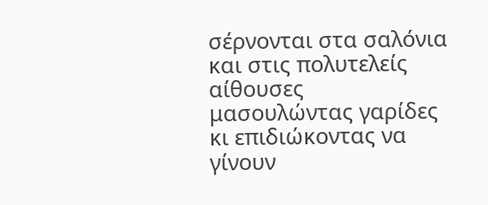σέρνονται στα σαλόνια και στις πολυτελείς αίθουσες μασουλώντας γαρίδες κι επιδιώκοντας να γίνουν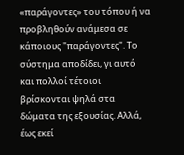«παράγοντες» του τόπου ή να προβληθούν ανάμεσα σε κάποιους "παράγοντες". Το σύστημα αποδίδει, γι αυτό και πολλοί τέτοιοι βρίσκονται ψηλά στα δώματα της εξουσίας. Αλλά, έως εκεί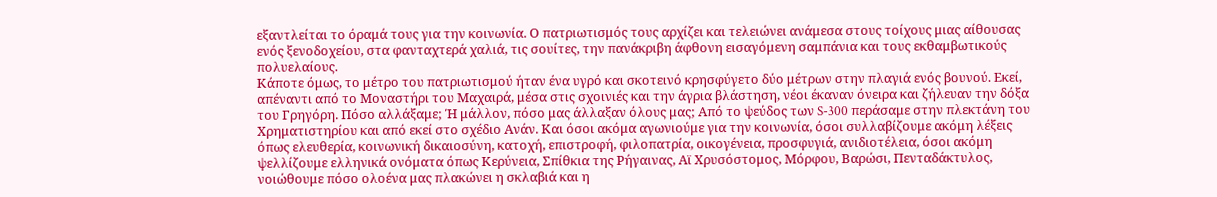εξαντλείται το όραμά τους για την κοινωνία. Ο πατριωτισμός τους αρχίζει και τελειώνει ανάμεσα στους τοίχους μιας αίθουσας ενός ξενοδοχείου, στα φανταχτερά χαλιά, τις σουίτες, την πανάκριβη άφθονη εισαγόμενη σαμπάνια και τους εκθαμβωτικούς πολυελαίους.
Κάποτε όμως, το μέτρο του πατριωτισμού ήταν ένα υγρό και σκοτεινό κρησφύγετο δύο μέτρων στην πλαγιά ενός βουνού. Εκεί, απέναντι από το Μοναστήρι του Μαχαιρά, μέσα στις σχοινιές και την άγρια βλάστηση, νέοι έκαναν όνειρα και ζήλευαν την δόξα του Γρηγόρη. Πόσο αλλάξαμε; Ή μάλλον, πόσο μας άλλαξαν όλους μας; Από το ψεύδος των S-300 περάσαμε στην πλεκτάνη του Χρηματιστηρίου και από εκεί στο σχέδιο Ανάν. Και όσοι ακόμα αγωνιούμε για την κοινωνία, όσοι συλλαβίζουμε ακόμη λέξεις όπως ελευθερία, κοινωνική δικαιοσύνη, κατοχή, επιστροφή, φιλοπατρία, οικογένεια, προσφυγιά, ανιδιοτέλεια, όσοι ακόμη ψελλίζουμε ελληνικά ονόματα όπως Κερύνεια, Σπίθκια της Ρήγαινας, Αϊ Χρυσόστομος, Μόρφου, Βαρώσι, Πενταδάκτυλος, νοιώθουμε πόσο ολοένα μας πλακώνει η σκλαβιά και η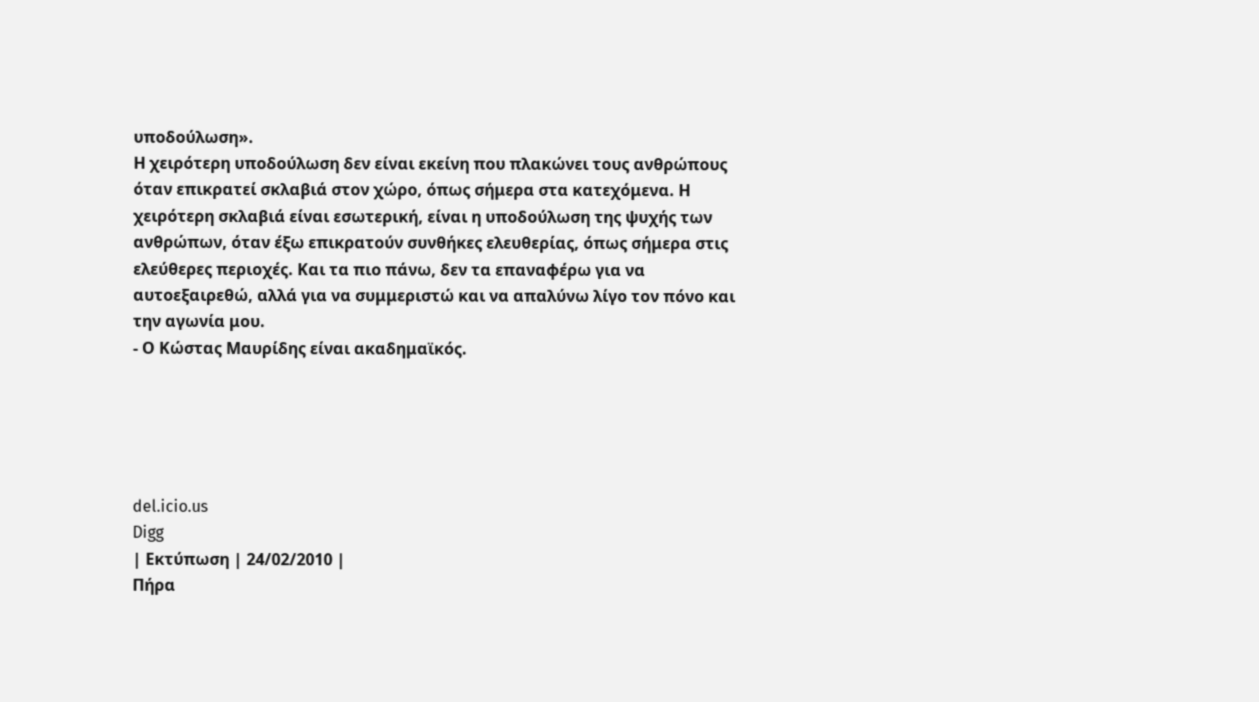υποδούλωση».
Η χειρότερη υποδούλωση δεν είναι εκείνη που πλακώνει τους ανθρώπους όταν επικρατεί σκλαβιά στον χώρο, όπως σήμερα στα κατεχόμενα. Η χειρότερη σκλαβιά είναι εσωτερική, είναι η υποδούλωση της ψυχής των ανθρώπων, όταν έξω επικρατούν συνθήκες ελευθερίας, όπως σήμερα στις ελεύθερες περιοχές. Και τα πιο πάνω, δεν τα επαναφέρω για να αυτοεξαιρεθώ, αλλά για να συμμεριστώ και να απαλύνω λίγο τον πόνο και την αγωνία μου.
- Ο Κώστας Μαυρίδης είναι ακαδημαϊκός.





del.icio.us
Digg
| Εκτύπωση | 24/02/2010 |
Πήρα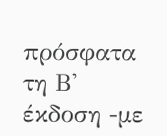πρόσφατα τη Β' έκδοση -με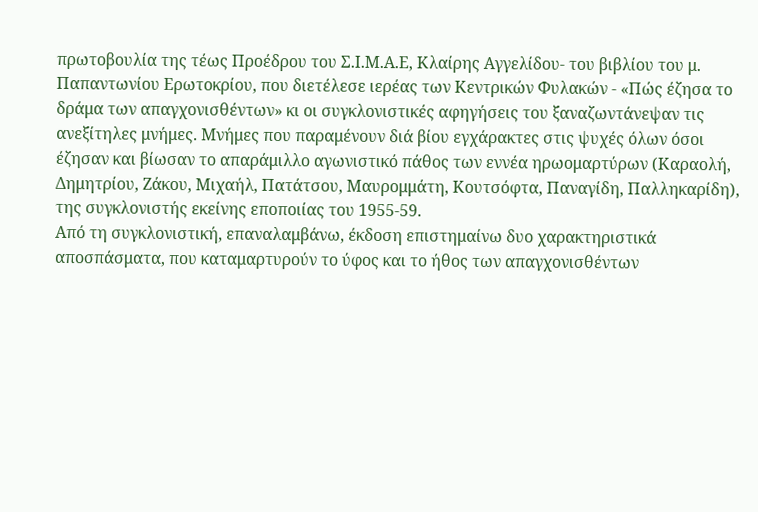πρωτοβουλία της τέως Προέδρoυ του Σ.Ι.Μ.Α.Ε, Κλαίρης Αγγελίδου- του βιβλίου του μ. Παπαντωνίου Ερωτοκρίου, που διετέλεσε ιερέας των Κεντρικών Φυλακών - «Πώς έζησα το δράμα των απαγχονισθέντων» κι οι συγκλονιστικές αφηγήσεις του ξαναζωντάνεψαν τις ανεξίτηλες μνήμες. Μνήμες που παραμένουν διά βίου εγχάρακτες στις ψυχές όλων όσοι έζησαν και βίωσαν το απαράμιλλο αγωνιστικό πάθος των εννέα ηρωομαρτύρων (Καραολή, Δημητρίου, Ζάκου, Μιχαήλ, Πατάτσου, Μαυρομμάτη, Κουτσόφτα, Παναγίδη, Παλληκαρίδη), της συγκλονιστής εκείνης εποποιίας του 1955-59.
Από τη συγκλονιστική, επαναλαμβάνω, έκδοση επιστημαίνω δυο χαρακτηριστικά αποσπάσματα, που καταμαρτυρούν το ύφος και το ήθος των απαγχονισθέντων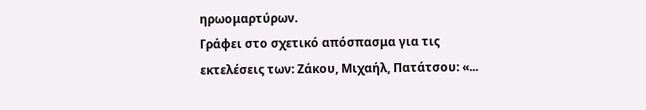ηρωομαρτύρων.
Γράφει στο σχετικό απόσπασμα για τις εκτελέσεις των: Ζάκου, Μιχαήλ, Πατάτσου: «...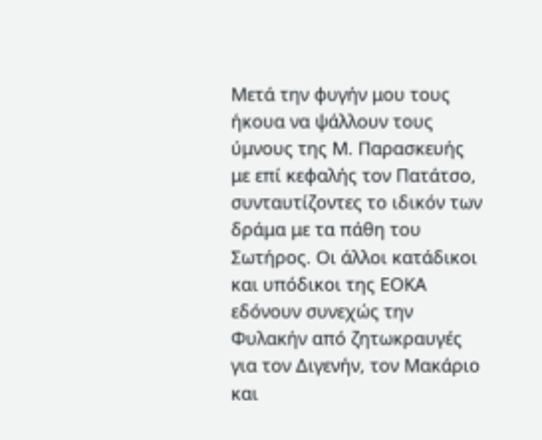Μετά την φυγήν μου τους ήκουα να ψάλλουν τους ύμνους της Μ. Παρασκευής με επί κεφαλής τον Πατάτσο, συνταυτίζοντες το ιδικόν των δράμα με τα πάθη του Σωτήρος. Οι άλλοι κατάδικοι και υπόδικοι της ΕΟΚΑ εδόνουν συνεχώς την Φυλακήν από ζητωκραυγές για τον Διγενήν, τον Μακάριο και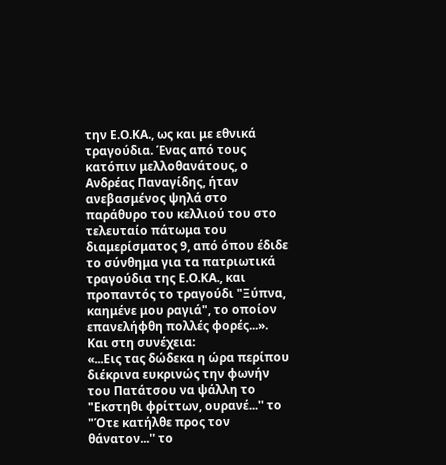την Ε.Ο.ΚΑ., ως και με εθνικά τραγούδια. Ένας από τους κατόπιν μελλοθανάτους, ο Ανδρέας Παναγίδης, ήταν ανεβασμένος ψηλά στο παράθυρο του κελλιού του στο τελευταίο πάτωμα του διαμερίσματος 9, από όπου έδιδε το σύνθημα για τα πατριωτικά τραγούδια της Ε.Ο.ΚΑ., και προπαντός το τραγούδι "Ξύπνα, καημένε μου ραγιά", το οποίον επανελήφθη πολλές φορές...».
Και στη συνέχεια:
«...Εις τας δώδεκα η ώρα περίπου διέκρινα ευκρινώς την φωνήν του Πατάτσου να ψάλλη το "Εκστηθι φρίττων, ουρανέ...'' το "Ότε κατήλθε προς τον θάνατον...'' το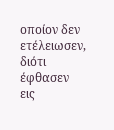οποίον δεν ετέλειωσεν, διότι έφθασεν εις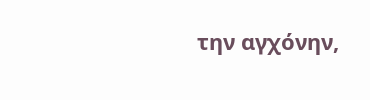την αγχόνην,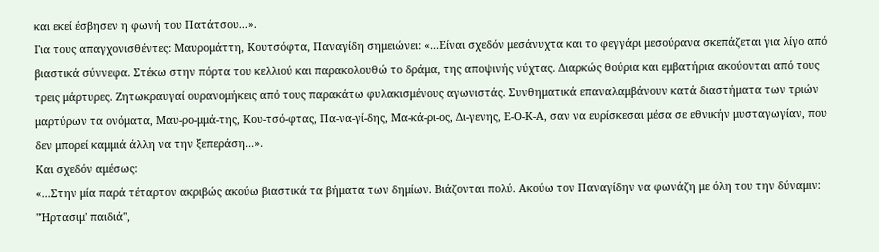και εκεί έσβησεν η φωνή του Πατάτσου...».
Για τους απαγχονισθέντες: Μαυρομάττη, Κουτσόφτα, Παναγίδη σημειώνει: «...Είναι σχεδόν μεσάνυχτα και το φεγγάρι μεσούρανα σκεπάζεται για λίγο από βιαστικά σύννεφα. Στέκω στην πόρτα του κελλιού και παρακολουθώ το δράμα, της αποψινής νύχτας. Διαρκώς θούρια και εμβατήρια ακούονται από τους τρεις μάρτυρες. Ζητωκραυγαί ουρανομήκεις από τους παρακάτω φυλακισμένους αγωνιστάς. Συνθηματικά επαναλαμβάνουν κατά διαστήματα των τριών μαρτύρων τα ονόματα, Μαυ-ρο-μμά-της, Κου-τσό-φτας, Πα-να-γί-δης, Μα-κά-ρι-ος, Δι-γενης, Ε-Ο-Κ-Α, σαν να ευρίσκεσαι μέσα σε εθνικήν μυσταγωγίαν, που δεν μπορεί καμμιά άλλη να την ξεπεράση...».
Και σχεδόν αμέσως:
«...Στην μία παρά τέταρτον ακριβώς ακούω βιαστικά τα βήματα των δημίων. Βιάζονται πολύ. Ακούω τον Παναγίδην να φωνάζη με όλη του την δύναμιν:
"Ήρτασιμ' παιδιά'',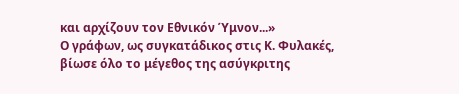και αρχίζουν τον Εθνικόν Ύμνον...»
Ο γράφων, ως συγκατάδικος στις Κ. Φυλακές, βίωσε όλο το μέγεθος της ασύγκριτης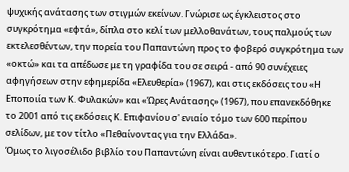ψυχικής ανάτασης των στιγμών εκείνων. Γνώρισε ως έγκλειστος στο συγκρότημα «εφτά», δίπλα στο κελί των μελλοθανάτων, τους παλμούς των εκτελεσθέντων, την πορεία του Παπαντώνη προς το φοβερό συγκρότημα των «οκτώ» και τα απέδωσε με τη γραφίδα του σε σειρά - από 90 συνέχειες αφηγήσεων στην εφημερίδα «Ελευθερία» (1967), και στις εκδόσεις του «Η Εποποιία των Κ. Φυλακών» και «Ώρες Ανάτασης» (1967), που επανεκδόθηκε το 2001 από τις εκδόσεις Κ. Επιφανίου σ' ενιαίο τόμο των 600 περίπου σελίδων, με τον τίτλο «Πεθαίνοντας για την Ελλάδα».
Όμως το λιγοσέλιδο βιβλίο του Παπαντώνη είναι αυθεντικότερο. Γιατί ο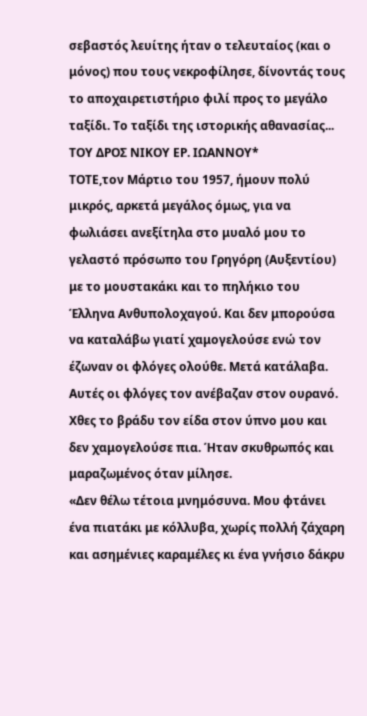σεβαστός λευίτης ήταν ο τελευταίος (και ο μόνος) που τους νεκροφίλησε, δίνοντάς τους το αποχαιρετιστήριο φιλί προς το μεγάλο ταξίδι. Το ταξίδι της ιστορικής αθανασίας...
ΤΟΥ ΔΡΟΣ ΝΙΚΟΥ ΕΡ. ΙΩΑΝΝΟΥ*
ΤΟΤΕ,τον Μάρτιο του 1957, ήμουν πολύ μικρός, αρκετά μεγάλος όμως, για να φωλιάσει ανεξίτηλα στο μυαλό μου το γελαστό πρόσωπο του Γρηγόρη (Αυξεντίου) με το μουστακάκι και το πηλήκιο του Έλληνα Ανθυπολοχαγού. Και δεν μπορούσα να καταλάβω γιατί χαμογελούσε ενώ τον έζωναν οι φλόγες ολούθε. Μετά κατάλαβα. Αυτές οι φλόγες τον ανέβαζαν στον ουρανό.
Χθες το βράδυ τον είδα στον ύπνο μου και δεν χαμογελούσε πια. Ήταν σκυθρωπός και μαραζωμένος όταν μίλησε.
«Δεν θέλω τέτοια μνημόσυνα. Μου φτάνει ένα πιατάκι με κόλλυβα, χωρίς πολλή ζάχαρη και ασημένιες καραμέλες κι ένα γνήσιο δάκρυ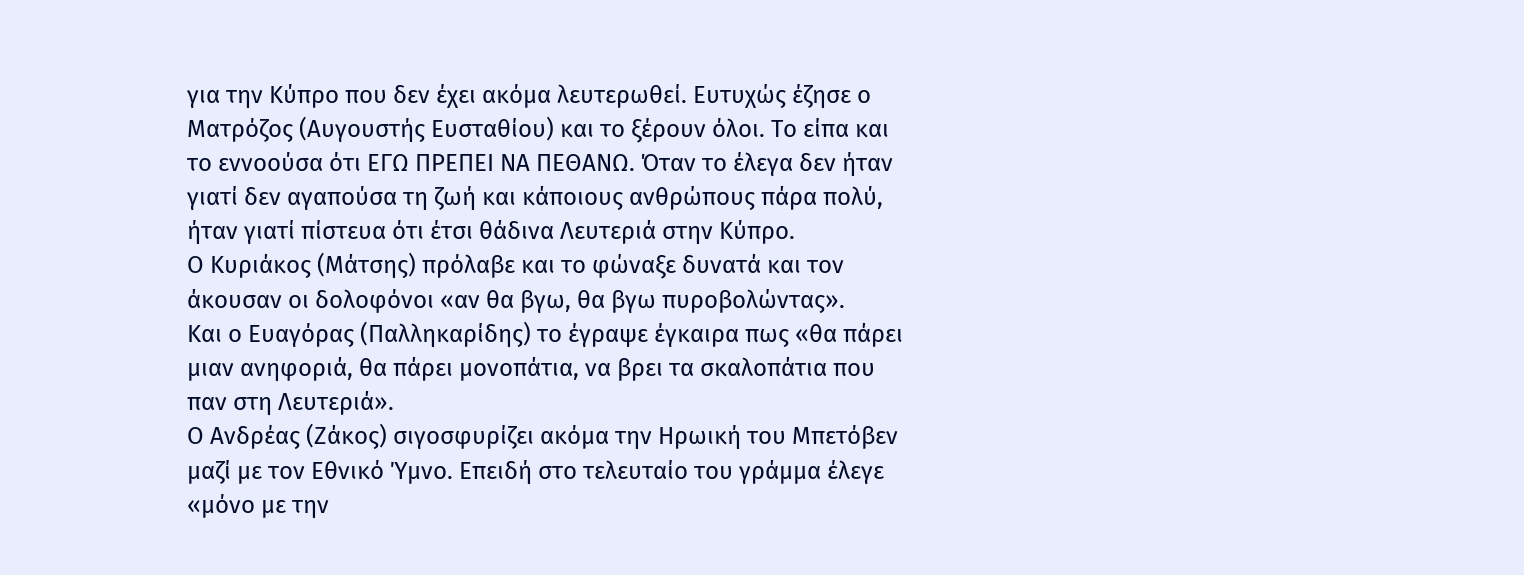για την Κύπρο που δεν έχει ακόμα λευτερωθεί. Ευτυχώς έζησε ο Ματρόζος (Αυγουστής Ευσταθίου) και το ξέρουν όλοι. Το είπα και το εννοούσα ότι ΕΓΩ ΠΡΕΠΕΙ ΝΑ ΠΕΘΑΝΩ. Όταν το έλεγα δεν ήταν γιατί δεν αγαπούσα τη ζωή και κάποιους ανθρώπους πάρα πολύ, ήταν γιατί πίστευα ότι έτσι θάδινα Λευτεριά στην Κύπρο.
Ο Κυριάκος (Μάτσης) πρόλαβε και το φώναξε δυνατά και τον άκουσαν οι δολοφόνοι «αν θα βγω, θα βγω πυροβολώντας».
Και ο Ευαγόρας (Παλληκαρίδης) το έγραψε έγκαιρα πως «θα πάρει μιαν ανηφοριά, θα πάρει μονοπάτια, να βρει τα σκαλοπάτια που παν στη Λευτεριά».
Ο Ανδρέας (Ζάκος) σιγοσφυρίζει ακόμα την Ηρωική του Μπετόβεν μαζί με τον Εθνικό Ύμνο. Επειδή στο τελευταίο του γράμμα έλεγε «μόνο με την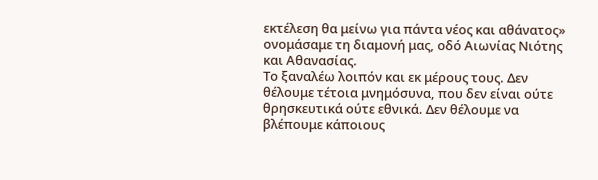εκτέλεση θα μείνω για πάντα νέος και αθάνατος» ονομάσαμε τη διαμονή μας, οδό Αιωνίας Νιότης και Αθανασίας.
Το ξαναλέω λοιπόν και εκ μέρους τους. Δεν θέλουμε τέτοια μνημόσυνα, που δεν είναι ούτε θρησκευτικά ούτε εθνικά. Δεν θέλουμε να βλέπουμε κάποιους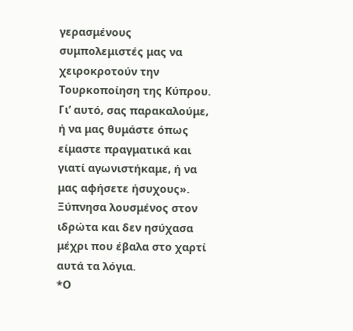γερασμένους συμπολεμιστές μας να χειροκροτούν την Τουρκοποίηση της Κύπρου. Γι’ αυτό, σας παρακαλούμε, ή να μας θυμάστε όπως είμαστε πραγματικά και γιατί αγωνιστήκαμε, ή να μας αφήσετε ήσυχους».
Ξύπνησα λουσμένος στον ιδρώτα και δεν ησύχασα μέχρι που έβαλα στο χαρτί αυτά τα λόγια.
*Ο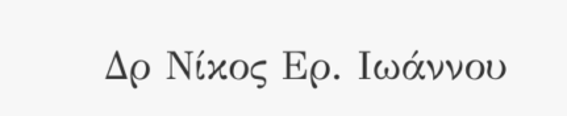Δρ Νίκος Ερ. Ιωάννου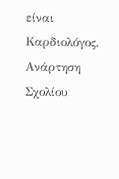είναι Καρδιολόγος.
Ανάρτηση Σχολίου